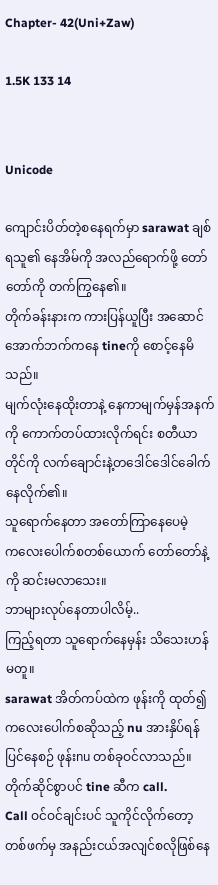Chapter- 42(Uni+Zaw)

1.5K 133 14


Unicode

ကျောင်းပိတ်တဲ့စနေရက်မှာ sarawat ချစ်ရသူ၏ နေအိမ်ကို အလည်ရောက်ဖို့ တော်တော်ကို တက်ကြွနေ၏။
တိုက်ခန်းနားက ကားပြန်ယူပြီး အဆောင်အောက်ဘက်ကနေ tineကို စောင့်နေမိသည်။
မျက်လုံးနေထိုးတာနဲ့ နေကာမျက်မှန်အနက်ကို ကောက်တပ်ထားလိုက်ရင်း စတီယာတိုင်ကို လက်ချောင်းနဲ့တဒေါင်ဒေါင်ခေါက်နေလိုက်၏။
သူရောက်နေတာ အတော်ကြာနေပေမဲ့
ကလေးပေါက်စတစ်ယောက် တော်တော်နဲ့ကို ဆင်းမလာသေး။
ဘာများလုပ်နေတာပါလိမ့်..
ကြည့်ရတာ သူရောက်နေမှန်း သိသေးဟန်မတူ။
sarawat အိတ်ကပ်ထဲက ဖုန်းကို ထုတ်၍ ကလေးပေါက်စဆိုသည့် nu အားနှိပ်ရန်ပြင်နေစဉ် ဖုန်းnu တစ်ခုဝင်လာသည်။
တိုက်ဆိုင်စွာပင် tine ဆီက call.
Call ဝင်ဝင်ချင်းပင် သူကိုင်လိုက်တော့ တစ်ဖက်မှ အနည်းငယ်အလျင်စလိုဖြစ်နေ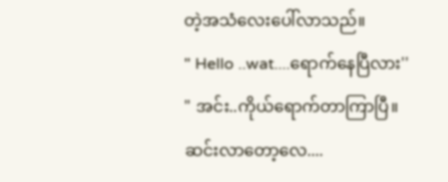တဲ့အသံလေးပေါ်လာသည်။
" Hello ..wat....ရောက်နေပြီလား''
" အင်း..ကိုယ်ရောက်တာကြာပြီ။
ဆင်းလာတော့လေ....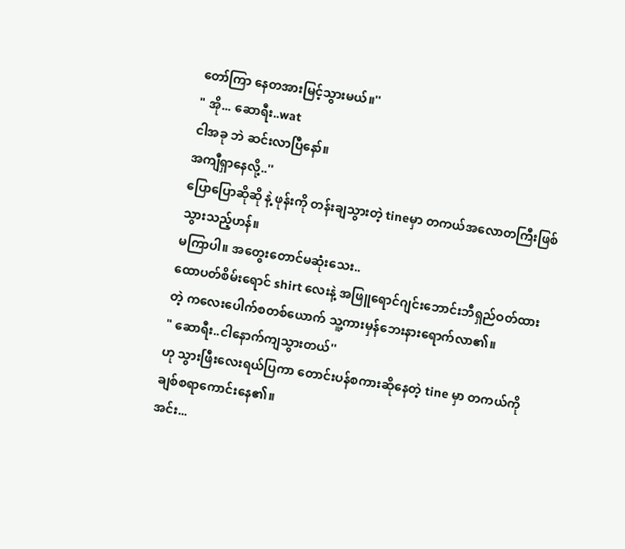တော်ကြာ နေတအားမြင့်သွားမယ်။''
" အို... ဆောရီး..wat
ငါအခု ဘဲ ဆင်းလာပြီနော်။
အကျီရှာနေလို့..''
ပြောပြောဆိုဆို နဲ့ ဖုန်းကို တန်းချသွားတဲ့ tineမှာ တကယ်အလောတကြီးဖြစ်သွားသည့်ဟန်။
မကြာပါ။ အတွေးတောင်မဆုံးသေး..
ထောပတ်စိမ်းရောင် shirt လေးနဲ့ အဖြူရောင်ဂျင်းဘောင်းဘီရှည်ဝတ်ထားတဲ့ ကလေးပေါက်စတစ်ယောက် သူ့ကားမှန်ဘေးနားရောက်လာ၏။
" ဆောရီး..ငါနောက်ကျသွားတယ်''
ဟု သွားဖြီးလေးရယ်ပြကာ တောင်းပန်စကားဆိုနေတဲ့ tine မှာ တကယ်ကို ချစ်စရာကောင်းနေ၏။
အင်း...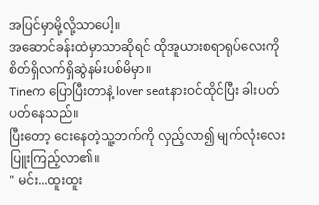အပြင်မှာမို့လို့သာပေါ့။
အဆောင်ခန်းထဲမှာသာဆိုရင် ထိုအူယားစရာရုပ်လေးကို စိတ်ရှိလက်ရှိဆွဲနမ်းပစ်မိမှာ။
Tineက ပြောပြီးတာနဲ့ lover seatနားဝင်ထိုင်ပြီး ခါးပတ်ပတ်နေသည်။
ပြီးတော့ ငေးနေတဲ့သူ့ဘက်ကို လှည့်လာ၍ မျက်လုံးလေးပြူးကြည့်လာ၏။
" မင်း...ထူးထူး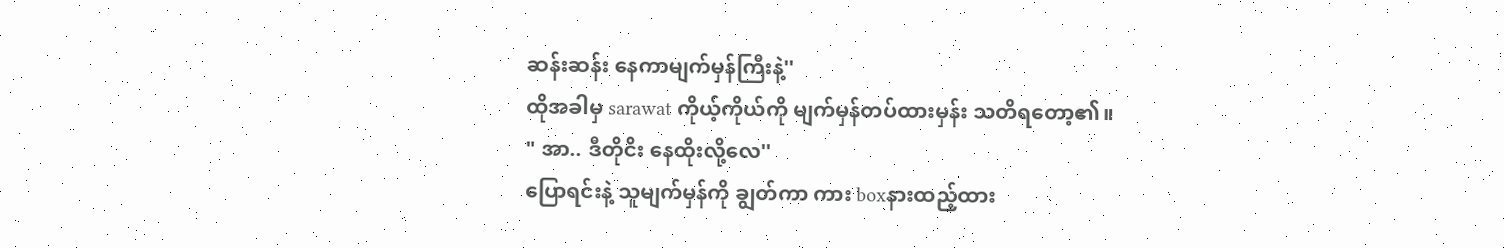ဆန်းဆန်း နေကာမျက်မှန်ကြီးနဲ့''
ထိုအခါမှ sarawat ကိုယ့်ကိုယ်ကို မျက်မှန်တပ်ထားမှန်း သတိရတော့၏။
" အာ.. ဒီတိုငိး နေထိုးလို့လေ''
ပြောရင်းနဲ့ သူမျက်မှန်ကို ချွတ်ကာ ကား boxနားထည့်ထား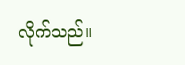လိုက်သည်။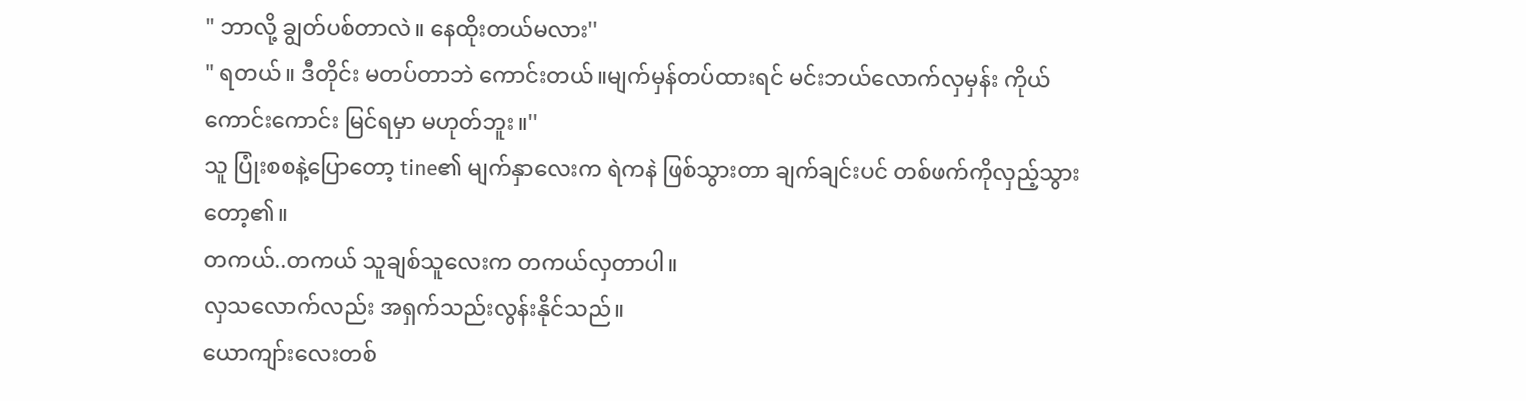" ဘာလို့ ချွတ်ပစ်တာလဲ။ နေထိုးတယ်မလား''
" ရတယ်။ ဒီတိုင်း မတပ်တာဘဲ ကောင်းတယ်။မျက်မှန်တပ်ထားရင် မင်းဘယ်လောက်လှမှန်း ကိုယ်ကောင်းကောင်း မြင်ရမှာ မဟုတ်ဘူး။''
သူ ပြုံးစစနဲ့ပြောတော့ tine၏ မျက်နှာလေးက ရဲကနဲ ဖြစ်သွားတာ ချက်ချင်းပင် တစ်ဖက်ကိုလှည့်သွားတော့၏။
တကယ်..တကယ် သူချစ်သူလေးက တကယ်လှတာပါ။
လှသလောက်လည်း အရှက်သည်းလွန်းနိုင်သည်။
ယောကျာ်းလေးတစ်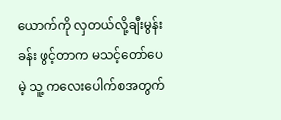ယောက်ကို လှတယ်လို့ချီးမွန်းခန်း ဖွင့်တာက မသင့်တော်ပေမဲ့ သူ့ ကလေးပေါက်စအတွက်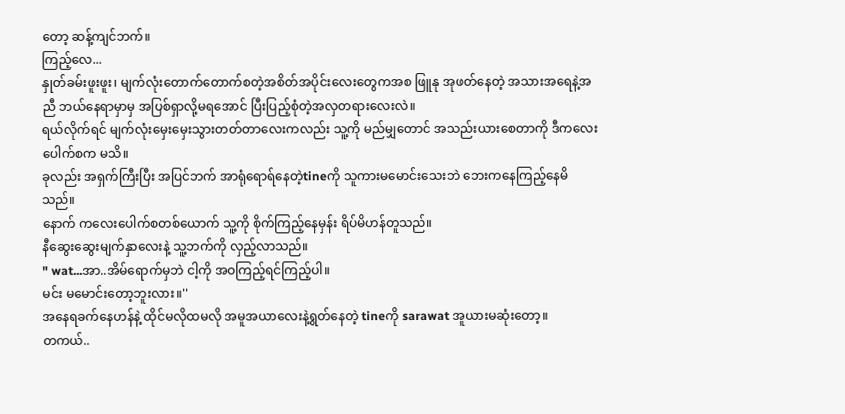တော့ ဆန့်ကျင်ဘက်။
ကြည့်လေ...
နှုတ်ခမ်းဖူးဖူး၊ မျက်လုံးတောက်တောက်စတဲ့အစိတ်အပိုင်းလေးတွေကအစ ဖြူနု အုဖတ်နေတဲ့ အသားအရေနဲ့အညီ ဘယ်နေရာမှာမှ အပြစ်ရှာလို့မရအောင် ပြီးပြည့်စုံတဲ့အလှတရားလေးလဲ။
ရယ်လိုက်ရင် မျက်လုံးမှေးမှေးသွားတတ်တာလေးကလည်း သူ့ကို မည်မျှတောင် အသည်းယားစေတာကို ဒီကလေးပေါက်စက မသိ။
ခုလည်း အရှက်ကြီးပြီး အပြင်ဘက် အာရုံရောရ်နေတဲ့tineကို သူကားမမောင်းသေးဘဲ ဘေးကနေကြည့်နေမိသည်။
နောက် ကလေးပေါက်စတစ်ယောက် သူ့ကို စိုက်ကြည့်နေမှန်း ရိပ်မိဟန်တူသည်။
နီဆွေးဆွေးမျက်နှာလေးနဲ့ သူ့ဘက်ကို လှည့်လာသည်။
" wat...အာ..အိမ်ရောက်မှဘဲ ငါ့ကို အဝကြည့်ရင်ကြည့်ပါ။
မင်း မမောင်းတော့ဘူးလား။''
အနေရခက်နေဟန်နဲ့ ထိုင်မလိုထမလို အမူအယာလေးနဲ့ရွတ်နေတဲ့ tineကို sarawat အူယားမဆုံးတော့။
တကယ်..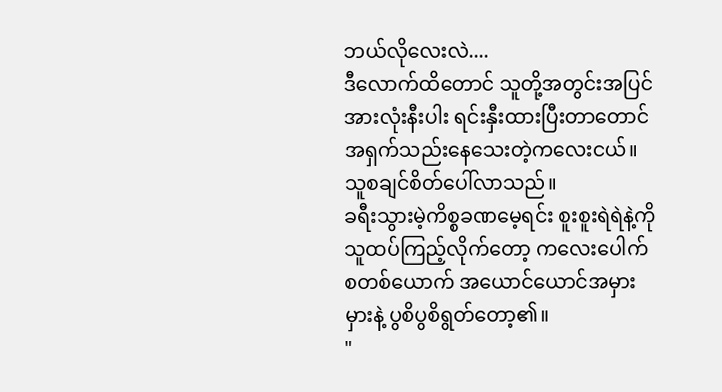ဘယ်လိုလေးလဲ....
ဒီလောက်ထိတောင် သူတို့အတွင်းအပြင် အားလုံးနီးပါး ရင်းနှီးထားပြီးတာတောင် အရှက်သည်းနေသေးတဲ့ကလေးငယ်။
သူစချင်စိတ်ပေါ်လာသည်။
ခရီးသွားမဲ့ကိစ္စခဏမေ့ရင်း စူးစူးရဲရဲနဲ့ကို သူထပ်ကြည့်လိုက်တော့ ကလေးပေါက်စတစ်ယောက် အယောင်ယောင်အမှားမှားနဲ့ ပွစိပွစိရွတ်တော့၏။
"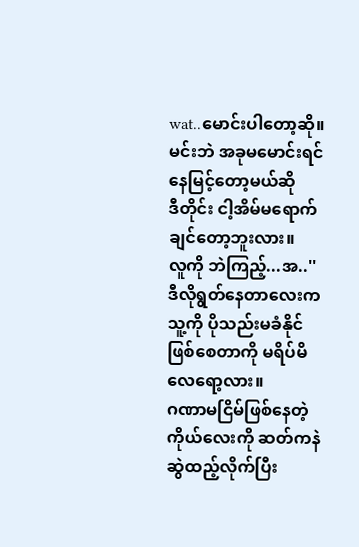wat..မောင်းပါတော့ဆို။ မင်းဘဲ အခုမမောင်းရင် နေမြင့်တော့မယ်ဆို
ဒီတိုင်း ငါ့အိမ်မရောက်ချင်တော့ဘူးလား။
လူကို ဘဲကြည့်...အ..''
ဒီလိုရွတ်နေတာလေးက သူ့ကို ပိုသည်းမခံနိုင်ဖြစ်စေတာကို မရိပ်မိလေရော့လား။
ဂဏာမငြိမ်ဖြစ်နေတဲ့ကိုယ်လေးကို ဆတ်ကနဲဆွဲထည့်လိုက်ပြီး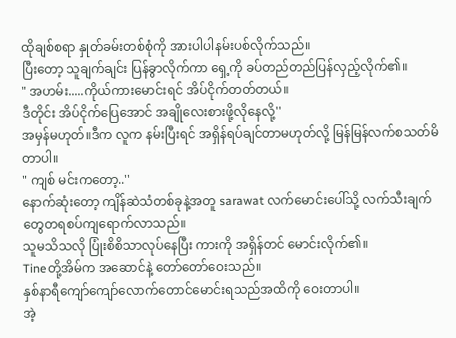ထိုချစ်စရာ နှုတ်ခမ်းတစ်စုံကို အားပါပါနမ်းပစ်လိုက်သည်။
ပြီးတော့ သူချက်ချင်း ပြန်ခွာလိုက်ကာ ရှေ့ကို ခပ်တည်တည်ပြန်လှည့်လိုက်၏။
" အဟမ်း.....ကိုယ်ကားမောင်းရင် အိပ်ငိုက်တတ်တယ်။
ဒီတိုင်း အိပ်ငိုက်ပြေအောင် အချိုလေးစားဖို့လိုနေလို့''
အမှန်မဟုတ်။ဒီက လူက နမ်းပြီးရင် အရှိန်ရပ်ချင်တာမဟုတ်လို့ မြန်မြန်လက်စသတ်မိတာပါ။
" ကျစ် မင်းကတော့..''
နောက်ဆုံးတော့ ကျိန်ဆဲသံတစ်ခုနဲ့အတူ sarawat လက်မောင်းပေါ်သို့ လက်သီးချက်တွေတရစပ်ကျရောက်လာသည်။
သူမသိသလို ပြုံးစိစိသာလုပ်နေပြီး ကားကို အရှိန်တင် မောင်းလိုက်၏။
Tineတို့အိမ်က အဆောင်နဲ့ တော်တော်ဝေးသည်။
နှစ်နာရီကျော်ကျော်လောက်တောင်မောင်းရသည်အထိကို ဝေးတာပါ။
အဲ့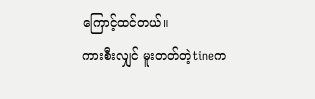ကြောင့်ထင်တယ်။
ကားစီးလျှင် မူးတတ်တဲ့tineက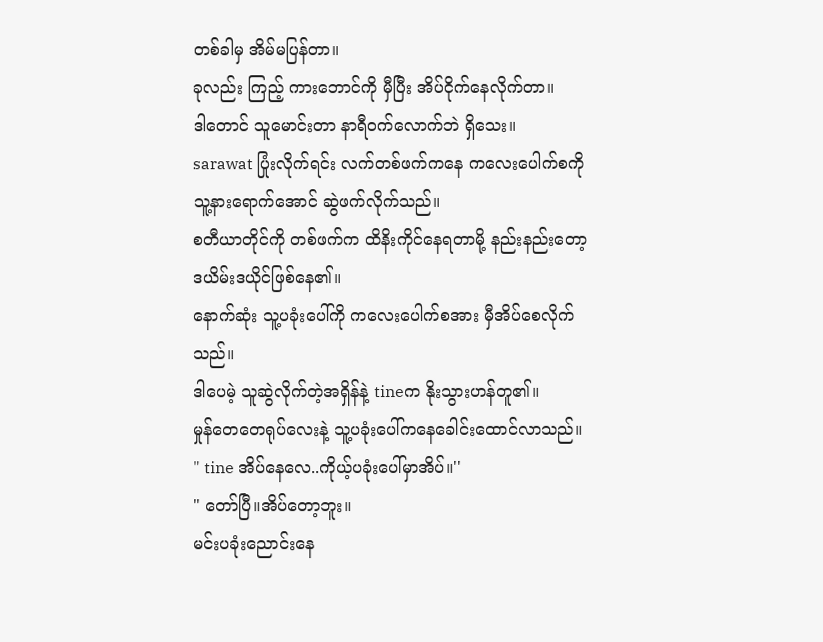တစ်ခါမှ အိမ်မပြန်တာ။
ခုလည်း ကြည့် ကားဘောင်ကို မှီပြီး အိပ်ငိုက်နေလိုက်တာ။
ဒါတောင် သူမောင်းတာ နာရီဝက်လောက်ဘဲ ရှိသေး။
sarawat ပြုံးလိုက်ရင်း လက်တစ်ဖက်ကနေ ကလေးပေါက်စကို သူ့နားရောက်အောင် ဆွဲဖက်လိုက်သည်။
စတီယာတိုင်ကို တစ်ဖက်က ထိနိးကိုင်နေရတာမို့ နည်းနည်းတော့ ဒယိမ်းဒယိုင်ဖြစ်နေ၏။
နောက်ဆုံး သူ့ပခုံးပေါ်ကို ကလေးပေါက်စအား မှီအိပ်စေလိုက်သည်။
ဒါပေမဲ့ သူဆွဲလိုက်တဲ့အရှိန်နဲ့ tineက နိုးသွားဟန်တူ၏။
မှုန်တေတေရုပ်လေးနဲ့ သူ့ပခုံးပေါ်ကနေခေါင်းထောင်လာသည်။
" tine အိပ်နေလေ..ကိုယ့်ပခုံးပေါ်မှာအိပ်။''
" တော်ပြီ။အိပ်တော့ဘူး။
မင်းပခုံးညောင်းနေ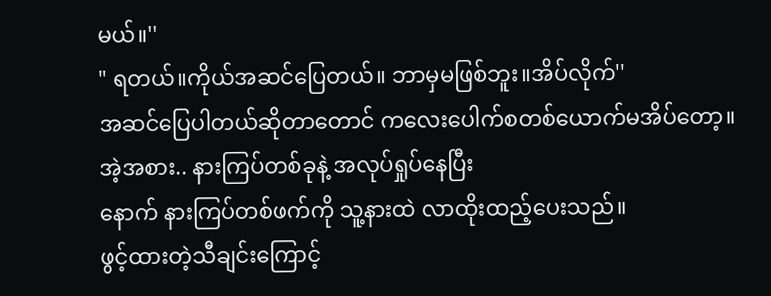မယ်။''
" ရတယ်။ကိုယ်အဆင်ပြေတယ်။ ဘာမှမဖြစ်ဘူး။အိပ်လိုက်''
အဆင်ပြေပါတယ်ဆိုတာတောင် ကလေးပေါက်စတစ်ယောက်မအိပ်တော့။
အဲ့အစား.. နားကြပ်တစ်ခုနဲ့ အလုပ်ရှုပ်နေပြီး
နောက် နားကြပ်တစ်ဖက်ကို သူ့နားထဲ လာထိုးထည့်ပေးသည်။
ဖွင့်ထားတဲ့သီချင်းကြောင့်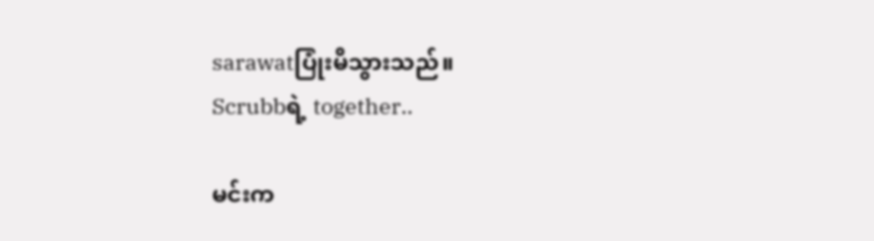sarawatပြုံးမိသွားသည်။
Scrubbရဲ့ together..

မင်းက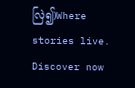လြဲ၍)Where stories live. Discover now